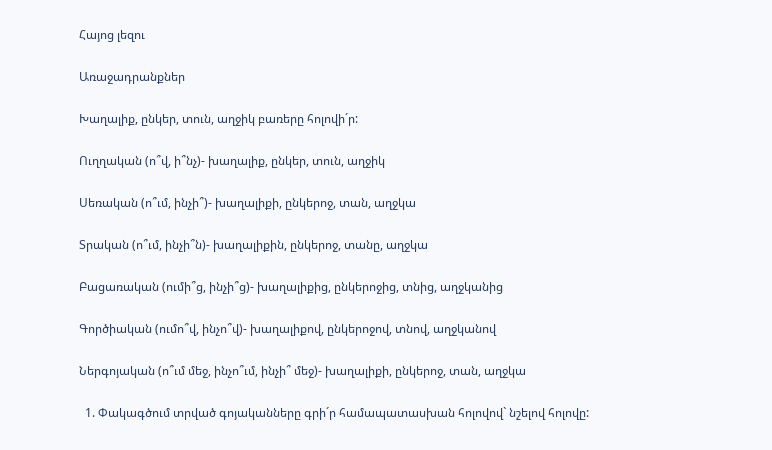Հայոց լեզու

Առաջադրանքներ

Խաղալիք, ընկեր, տուն, աղջիկ բառերը հոլովի´ր:

Ուղղական (ո՞վ, ի՞նչ)- խաղալիք, ընկեր, տուն, աղջիկ

Սեռական (ո՞ւմ, ինչի՞)- խաղալիքի, ընկերոջ, տան, աղջկա

Տրական (ո՞ւմ, ինչի՞ն)- խաղալիքին, ընկերոջ, տանը, աղջկա

Բացառական (ումի՞ց, ինչի՞ց)- խաղալիքից, ընկերոջից, տնից, աղջկանից

Գործիական (ումո՞վ, ինչո՞վ)- խաղալիքով, ընկերոջով, տնով, աղջկանով

Ներգոյական (ո՞ւմ մեջ, ինչո՞ւմ, ինչի՞ մեջ)- խաղալիքի, ընկերոջ, տան, աղջկա

  1. Փակագծում տրված գոյականները գրի´ր համապատասխան հոլովով` նշելով հոլովը: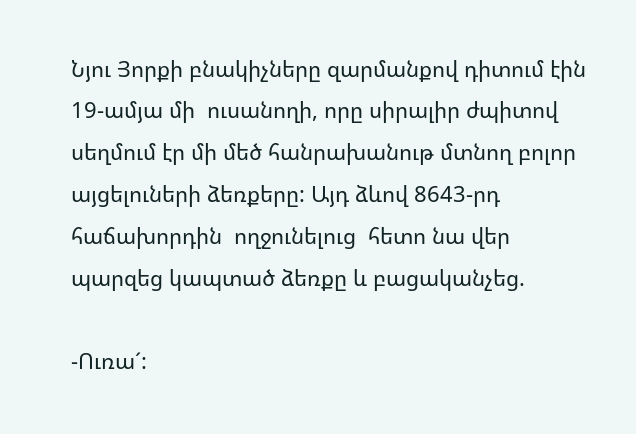Նյու Յորքի բնակիչները զարմանքով դիտում էին 19-ամյա մի  ուսանողի, որը սիրալիր ժպիտով սեղմում էր մի մեծ հանրախանութ մտնող բոլոր այցելուների ձեռքերը: Այդ ձևով 8643-րդ հաճախորդին  ողջունելուց  հետո նա վեր պարզեց կապտած ձեռքը և բացականչեց.

-Ուռա´: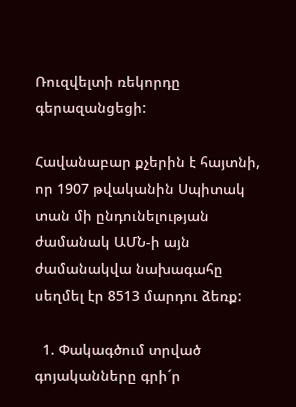Ռուզվելտի ռեկորդը գերազանցեցի:

Հավանաբար քչերին է հայտնի, որ 1907 թվականին Սպիտակ տան մի ընդունելության ժամանակ ԱՄՆ-ի այն ժամանակվա նախագահը սեղմել էր 8513 մարդու ձեռք:

  1. Փակագծում տրված գոյականները գրի´ր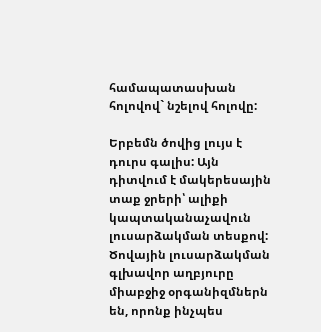համապատասխան հոլովով` նշելով հոլովը:

Երբեմն ծովից լույս է դուրս գալիս: Այն դիտվում է մակերեսային տաք ջրերի՝ ալիքի կապտականաչավուն լուսարձակման տեսքով: Ծովային լուսարձակման գլխավոր աղբյուրը միաբջիջ օրգանիզմներն են, որոնք ինչպես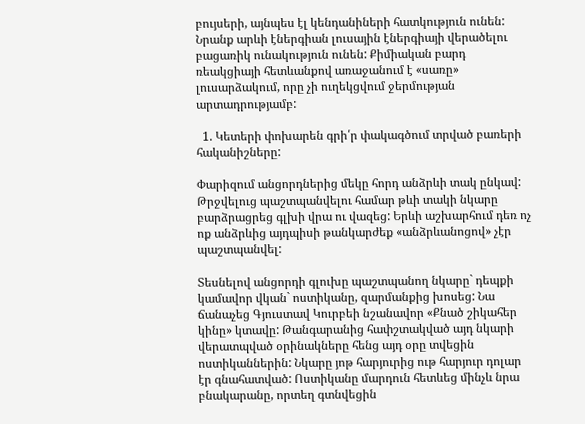բույսերի, այնպես էլ կենդանիների հատկություն ունեն: Նրանք արևի էներգիան լուսային էներգիայի վերածելու բացառիկ ունակություն ունեն: Քիմիական բարդ ռեակցիայի հետևանքով առաջանում է «սառը» լուսարձակում, որը չի ուղեկցվում ջերմության արտադրությամբ:

  1. Կետերի փոխարեն գրի՛ր փակագծում տրված բառերի հականիշները:

Փարիզում անցորդներից մեկը հորդ անձրևի տակ ընկավ: Թրջվելուց պաշտպանվելու համար թևի տակի նկարը բարձրացրեց գլխի վրա ու վազեց: Երևի աշխարհում դեռ ոչ ոք անձրևից այդպիսի թանկարժեք «անձրևանոցով» չէր պաշտպանվել:

Տեսնելով անցորդի գլուխը պաշտպանող նկարը` դեպքի կամավոր վկան` ոստիկանը, զարմանքից խոսեց: Նա ճանաչեց Գյուստավ Կուրբեի նշանավոր «Քնած շիկահեր կինը» կտավը: Թանգարանից հափշտակված այդ նկարի վերատպված օրինակները հենց այդ օրը տվեցին ոստիկաններին: Նկարը յոթ հարյուրից ութ հարյուր դոլար էր գնահատված: Ոստիկանը մարդուն հետևեց մինչև նրա բնակարանը, որտեղ գտնվեցին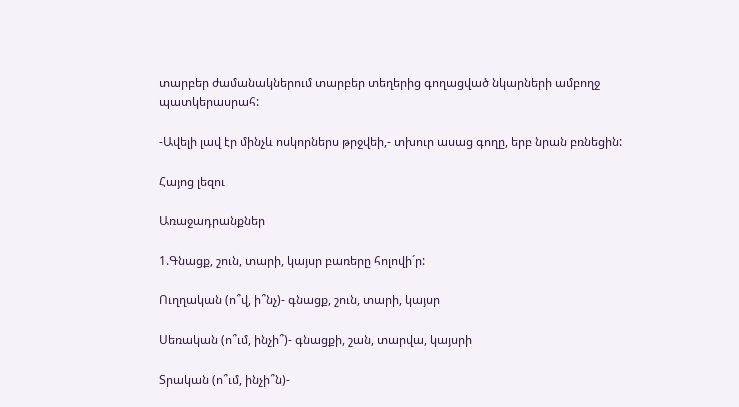տարբեր ժամանակներում տարբեր տեղերից գողացված նկարների ամբողջ պատկերասրահ:

-Ավելի լավ էր մինչև ոսկորներս թրջվեի,- տխուր ասաց գողը, երբ նրան բռնեցին:

Հայոց լեզու

Առաջադրանքներ

1.Գնացք, շուն, տարի, կայսր բառերը հոլովի´ր:

Ուղղական (ո՞վ, ի՞նչ)- գնացք, շուն, տարի, կայսր

Սեռական (ո՞ւմ, ինչի՞)- գնացքի, շան, տարվա, կայսրի

Տրական (ո՞ւմ, ինչի՞ն)-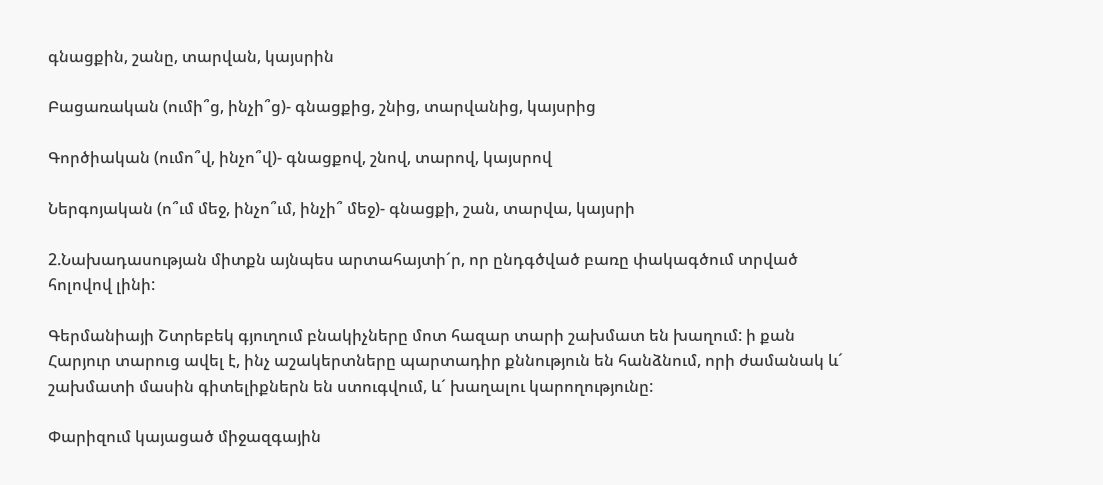գնացքին, շանը, տարվան, կայսրին

Բացառական (ումի՞ց, ինչի՞ց)- գնացքից, շնից, տարվանից, կայսրից

Գործիական (ումո՞վ, ինչո՞վ)- գնացքով, շնով, տարով, կայսրով

Ներգոյական (ո՞ւմ մեջ, ինչո՞ւմ, ինչի՞ մեջ)- գնացքի, շան, տարվա, կայսրի

2.Նախադասության միտքն այնպես արտահայտի´ր, որ ընդգծված բառը փակագծում տրված հոլովով լինի:

Գերմանիայի Շտրեբեկ գյուղում բնակիչները մոտ հազար տարի շախմատ են խաղում: ի քան Հարյուր տարուց ավել է, ինչ աշակերտները պարտադիր քննություն են հանձնում, որի ժամանակ և´ շախմատի մասին գիտելիքներն են ստուգվում, և´ խաղալու կարողությունը:

Փարիզում կայացած միջազգային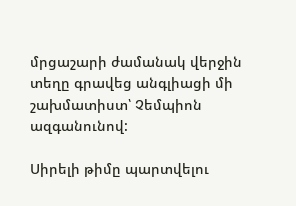մրցաշարի ժամանակ վերջին տեղը գրավեց անգլիացի մի շախմատիստ՝ Չեմպիոն ազգանունով:

Սիրելի թիմը պարտվելու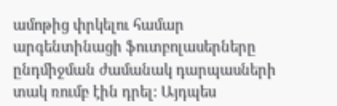ամոթից փրկելու համար արգենտինացի ֆուտբոլասերները ընդմիջման ժամանակ դարպասների տակ ռումբ էին դրել: Այդպես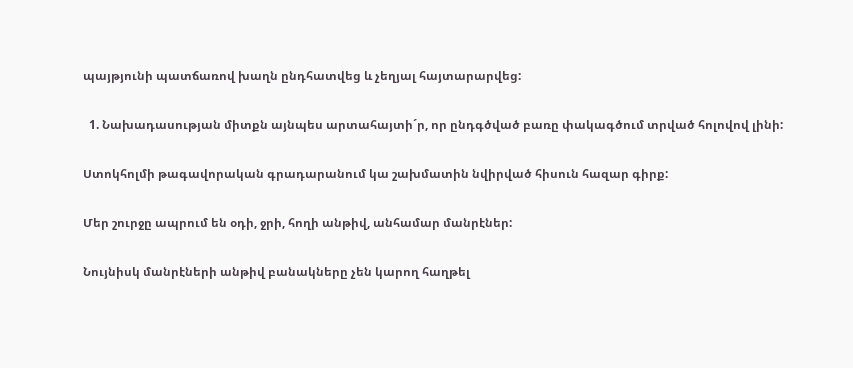պայթյունի պատճառով խաղն ընդհատվեց և չեղյալ հայտարարվեց:

  1. Նախադասության միտքն այնպես արտահայտի´ր, որ ընդգծված բառը փակագծում տրված հոլովով լինի:

Ստոկհոլմի թագավորական գրադարանում կա շախմատին նվիրված հիսուն հազար գիրք:

Մեր շուրջը ապրում են օդի, ջրի, հողի անթիվ, անհամար մանրէներ:

Նույնիսկ մանրէների անթիվ բանակները չեն կարող հաղթել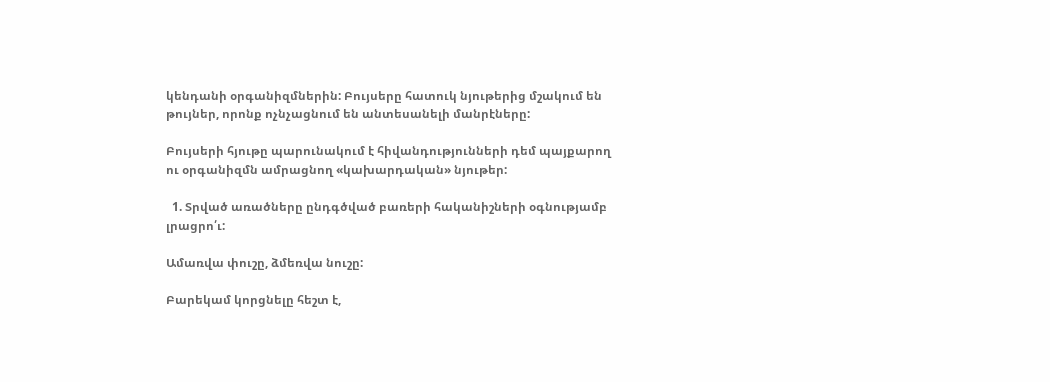կենդանի օրգանիզմներին: Բույսերը հատուկ նյութերից մշակում են թույներ, որոնք ոչնչացնում են անտեսանելի մանրէները:

Բույսերի հյութը պարունակում է հիվանդությունների դեմ պայքարող ու օրգանիզմն ամրացնող «կախարդական» նյութեր:

  1. Տրված առածները ընդգծված բառերի հականիշների օգնությամբ լրացրո՛ւ:

Ամառվա փուշը, ձմեռվա նուշը:

Բարեկամ կորցնելը հեշտ է,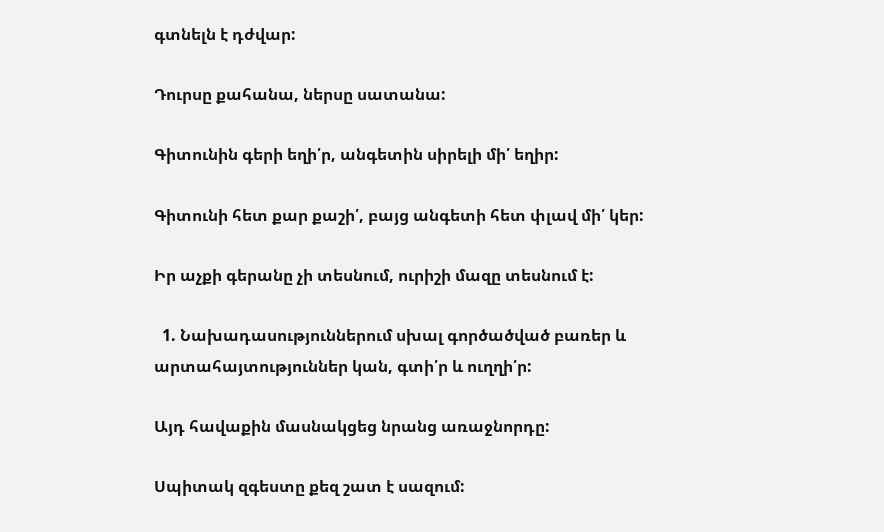գտնելն է դժվար:

Դուրսը քահանա, ներսը սատանա:

Գիտունին գերի եղի՛ր, անգետին սիրելի մի՛ եղիր:

Գիտունի հետ քար քաշի՛, բայց անգետի հետ փլավ մի՛ կեր:

Իր աչքի գերանը չի տեսնում, ուրիշի մազը տեսնում է:

  1. Նախադասություններում սխալ գործածված բառեր և արտահայտություններ կան, գտի՛ր և ուղղի՛ր:

Այդ հավաքին մասնակցեց նրանց առաջնորդը:

Սպիտակ զգեստը քեզ շատ է սազում: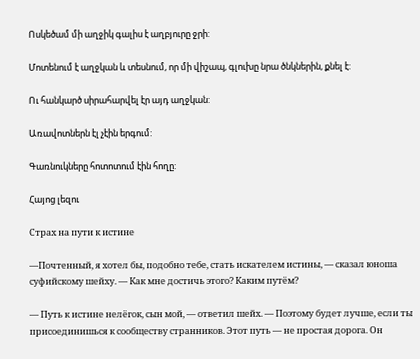Ոսկեծամ մի աղջիկ գալիս է աղբյուրը ջրի:

Մոտենում է աղջկան և տեսնում, որ մի վիշապ, գլուխը նրա ծնկներին, քնել է:

Ու հանկարծ սիրահարվել էր այդ աղջկան:

Առավոտներն էլ չէին երգում:

Գառնուկները հոտոտում էին հողը:

Հայոց լեզու

Страх на пути к истине

—Почтенный, я хотел бы, подобно тебе, стать искателем истины, — сказал юноша суфийскому шейху. — Как мне достичь этого? Каким путём?

— Путь к истине нелёгок, сын мой, — ответил шейх. — Поэтому будет лучше, если ты присоединишься к сообществу странников. Этот путь — не простая дорога. Он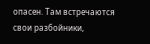опасен. Там встречаются свои разбойники,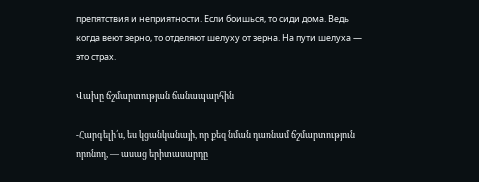препятствия и неприятности. Если боишься, то сиди дома. Ведь когда веют зерно, то отделяют шелуху от зерна. На пути шелуха — это страх.

Վախը ճշմարտության ճանապարհին

-Հարգելի՛ս, ես կցանկանայի, որ քեզ նման դառնամ ճշմարտություն որոնող, — ասաց երիտասարդը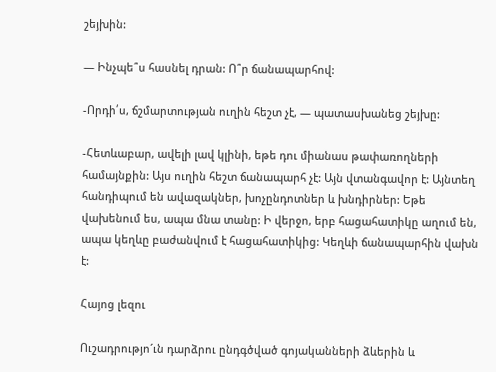շեյխին:

— Ինչպե՞ս հասնել դրան: Ո՞ր ճանապարհով:

-Որդի՛ս, ճշմարտության ուղին հեշտ չէ, — պատասխանեց շեյխը:

-Հետևաբար, ավելի լավ կլինի, եթե դու միանաս թափառողների համայնքին: Այս ուղին հեշտ ճանապարհ չէ: Այն վտանգավոր է: Այնտեղ հանդիպում են ավազակներ, խոչընդոտներ և խնդիրներ: Եթե վախենում ես, ապա մնա տանը: Ի վերջո, երբ հացահատիկը աղում են, ապա կեղևը բաժանվում է հացահատիկից: Կեղևի ճանապարհին վախն է:

Հայոց լեզու

Ուշադրությո´ւն դարձրու ընդգծված գոյականների ձևերին և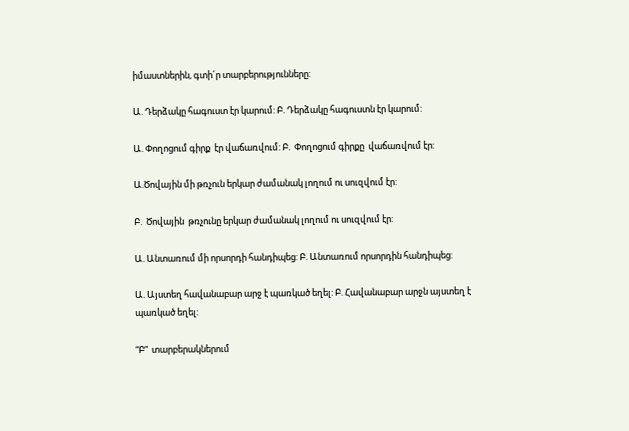իմաստներին, գտի´ր տարբերությունները:

Ա. Դերձակը հագուստ էր կարում: Բ. Դերձակը հագուստն էր կարում:

Ա. Փողոցում գիրք  էր վաճառվում: Բ.  Փողոցում գիրքը  վաճառվում էր:

Ա.Ծովային մի թռչուն երկար ժամանակ լողում ու սուզվում էր:

Բ.  Ծովային  թռչունը երկար ժամանակ լողում ու սուզվում էր:

Ա. Անտառում մի որսորդի հանդիպեց: Բ. Անտառում որսորդին հանդիպեց:

Ա. Այստեղ հավանաբար արջ է պառկած եղել: Բ. Հավանաբար արջն այստեղ է պառկած եղել:

“Բ”  տարբերակներում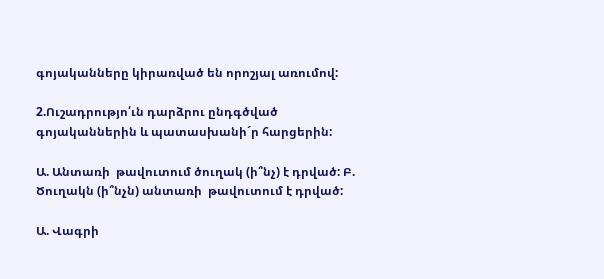գոյականները կիրառված են որոշյալ առումով:

2.Ուշադրությո՛ւն դարձրու ընդգծված գոյականներին և պատասխանի´ր հարցերին:

Ա. Անտառի  թավուտում ծուղակ (ի՞նչ) է դրված: Բ. Ծուղակն (ի՞նչն) անտառի  թավուտում է դրված:

Ա. Վագրի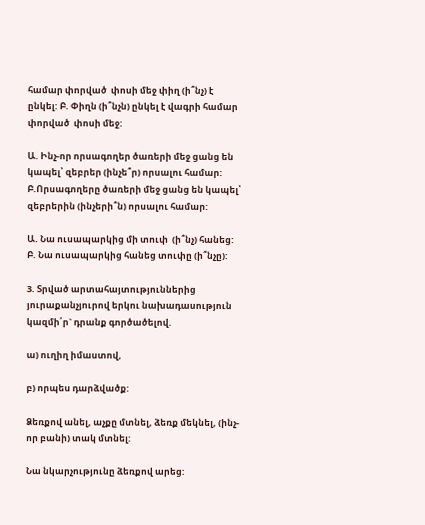համար փորված  փոսի մեջ փիղ (ի՞նչ) է ընկել: Բ. Փիղն (ի՞նչն) ընկել է վագրի համար փորված  փոսի մեջ:

Ա. Ինչ-որ որսագողեր ծառերի մեջ ցանց են կապել՝ զեբրեր (ինչե՞ր) որսալու համար: Բ.Որսագողերը ծառերի մեջ ցանց են կապել՝ զեբրերին (ինչերի՞ն) որսալու համար:

Ա. Նա ուսապարկից մի տուփ  (ի՞նչ) հանեց: Բ. Նա ուսապարկից հանեց տուփը (ի՞նչը):

3. Տրված արտահայտություններից յուրաքանչյուրով երկու նախադասություն կազմի՛ր` դրանք գործածելով.

ա) ուղիղ իմաստով,

բ) որպես դարձվածք:

Ձեռքով անել, աչքը մտնել, ձեռք մեկնել, (ինչ-որ բանի) տակ մտնել:

Նա նկարչությունը ձեռքով արեց: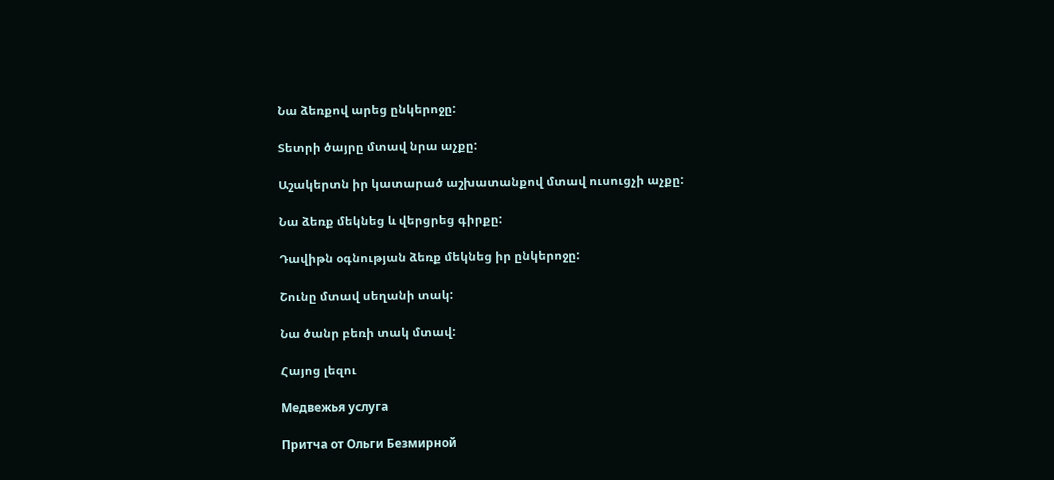Նա ձեռքով արեց ընկերոջը:

Տետրի ծայրը մտավ նրա աչքը:

Աշակերտն իր կատարած աշխատանքով մտավ ուսուցչի աչքը:

Նա ձեռք մեկնեց և վերցրեց գիրքը:

Դավիթն օգնության ձեռք մեկնեց իր ընկերոջը:

Շունը մտավ սեղանի տակ:

Նա ծանր բեռի տակ մտավ:

Հայոց լեզու

Медвежья услуга

Притча от Ольги Безмирной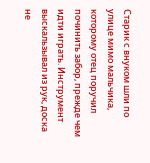Старик с внуком шли по улице мимо мальчика, которому отец поручил починить забор, прежде чем идти играть. Инструмент выскальзывал из рук, доска не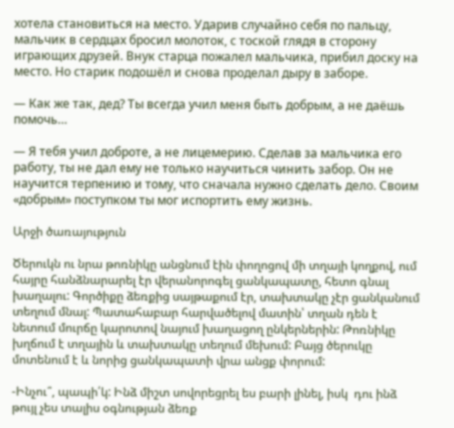хотела становиться на место. Ударив случайно себя по пальцу, мальчик в сердцах бросил молоток, с тоской глядя в сторону играющих друзей. Внук старца пожалел мальчика, прибил доску на место. Но старик подошёл и снова проделал дыру в заборе.

— Как же так, дед? Ты всегда учил меня быть добрым, а не даёшь помочь…

— Я тебя учил доброте, а не лицемерию. Сделав за мальчика его работу, ты не дал ему не только научиться чинить забор. Он не научится терпению и тому, что сначала нужно сделать дело. Своим «добрым» поступком ты мог испортить ему жизнь.

Արջի ծառայություն

Ծերուկն ու նրա թոռնիկը անցնում էին փողոցով մի տղայի կողքով, ում հայրը հանձնարարել էր վերանորոգել ցանկապատը, հետո գնալ խաղալու: Գործիքը ձեռքից սայթաքում էր, տախտակը չէր ցանկանում տեղում մնալ: Պատահաբար հարվածելով մատին՝ տղան դեն է նետում մուրճը կարոտով նայում խաղացող ընկերներին: Թոռնիկը խղճում է տղային և տախտակը տեղում մեխում: Բայց ծերուկը մոտենում է և նորից ցանկապատի վրա անցք փորում:

-Ինչու՞, պապի՛կ: Ինձ միշտ սովորեցրել ես բարի լինել, իսկ  դու ինձ թույլ չես տալիս օգնության ձեռք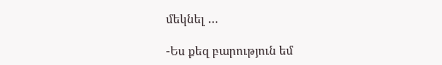մեկնել …

-Ես քեզ բարություն եմ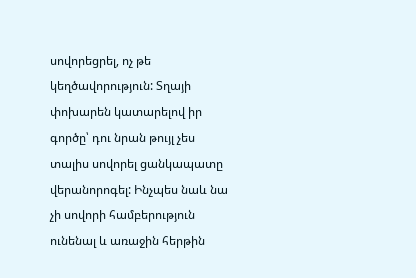սովորեցրել, ոչ թե կեղծավորություն: Տղայի փոխարեն կատարելով իր գործը՝ դու նրան թույլ չես տալիս սովորել ցանկապատը վերանորոգել: Ինչպես նաև նա չի սովորի համբերություն ունենալ և առաջին հերթին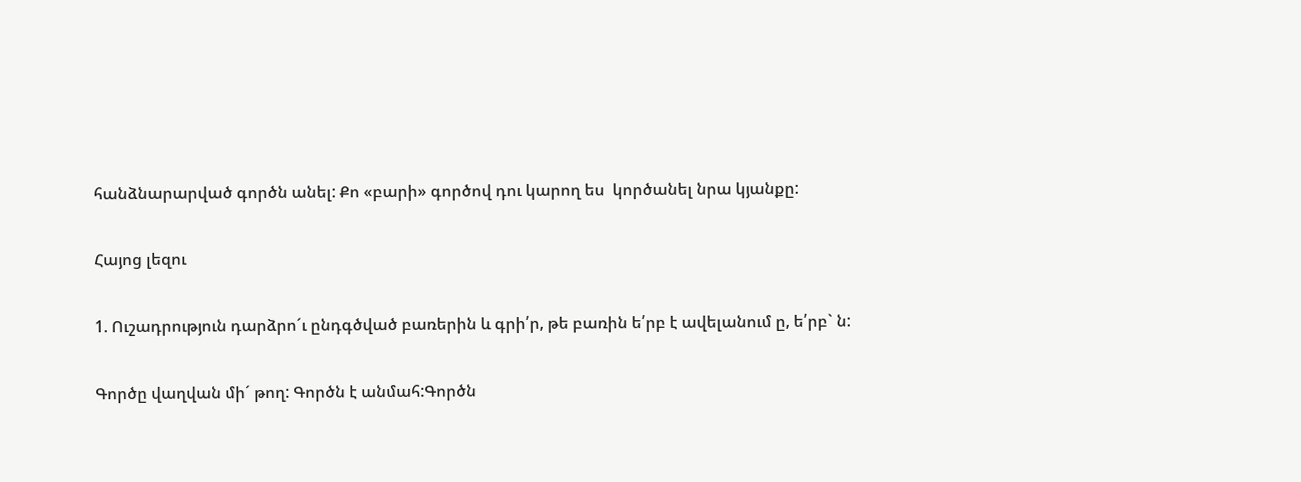հանձնարարված գործն անել: Քո «բարի» գործով դու կարող ես  կործանել նրա կյանքը:

Հայոց լեզու

1. Ուշադրություն դարձրո´ւ ընդգծված բառերին և գրի՛ր, թե բառին ե՛րբ է ավելանում ը, ե՛րբ` ն:

Գործը վաղվան մի´ թող: Գործն է անմահ:Գործն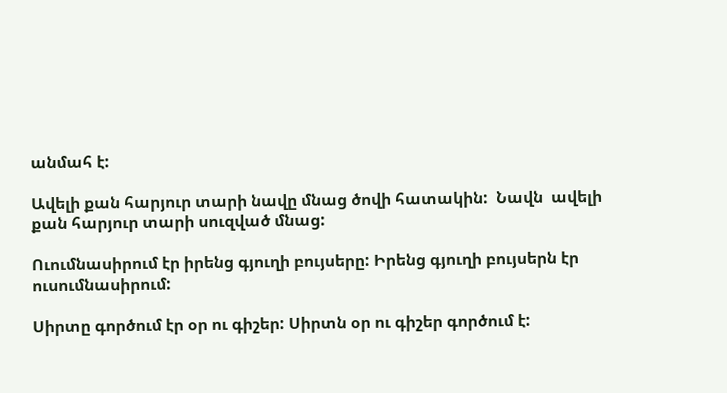անմահ է:

Ավելի քան հարյուր տարի նավը մնաց ծովի հատակին:  Նավն  ավելի քան հարյուր տարի սուզված մնաց:

Ուումնասիրում էր իրենց գյուղի բույսերը: Իրենց գյուղի բույսերն էր ուսումնասիրում:

Սիրտը գործում էր օր ու գիշեր: Սիրտն օր ու գիշեր գործում է: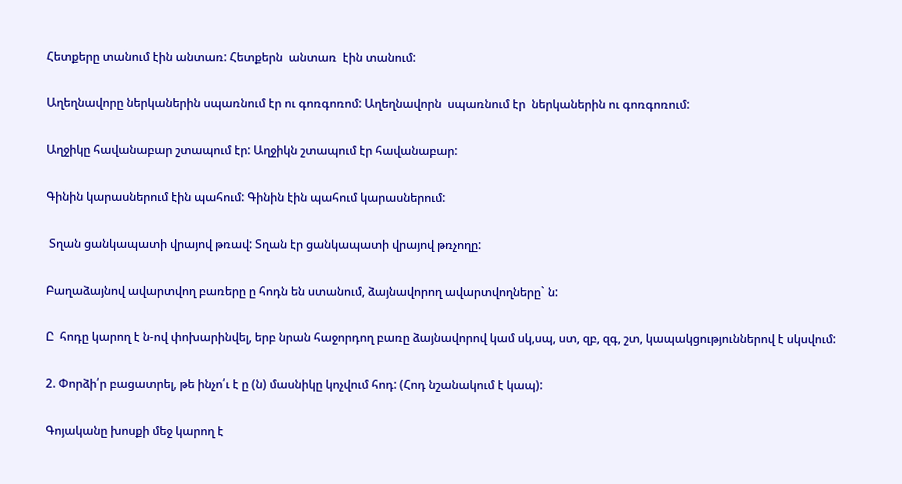Հետքերը տանում էին անտառ: Հետքերն  անտառ  էին տանում:

Աղեղնավորը ներկաներին սպառնում էր ու գոռգոռոմ: Աղեղնավորն  սպառնում էր  ներկաներին ու գոռգոռում:

Աղջիկը հավանաբար շտապում էր: Աղջիկն շտապում էր հավանաբար:

Գինին կարասներում էին պահում: Գինին էին պահում կարասներում:

 Տղան ցանկապատի վրայով թռավ: Տղան էր ցանկապատի վրայով թռչողը:

Բաղաձայնով ավարտվող բառերը ը հոդն են ստանում, ձայնավորող ավարտվողները` ն:

Ը  հոդը կարող է ն-ով փոխարինվել, երբ նրան հաջորդող բառը ձայնավորով կամ սկ,սպ, ստ, զբ, զգ, շտ, կապակցություններով է սկսվում:

2. Փորձի՛ր բացատրել, թե ինչո՛ւ է ը (ն) մասնիկը կոչվում հոդ: (Հոդ նշանակում է կապ):

Գոյականը խոսքի մեջ կարող է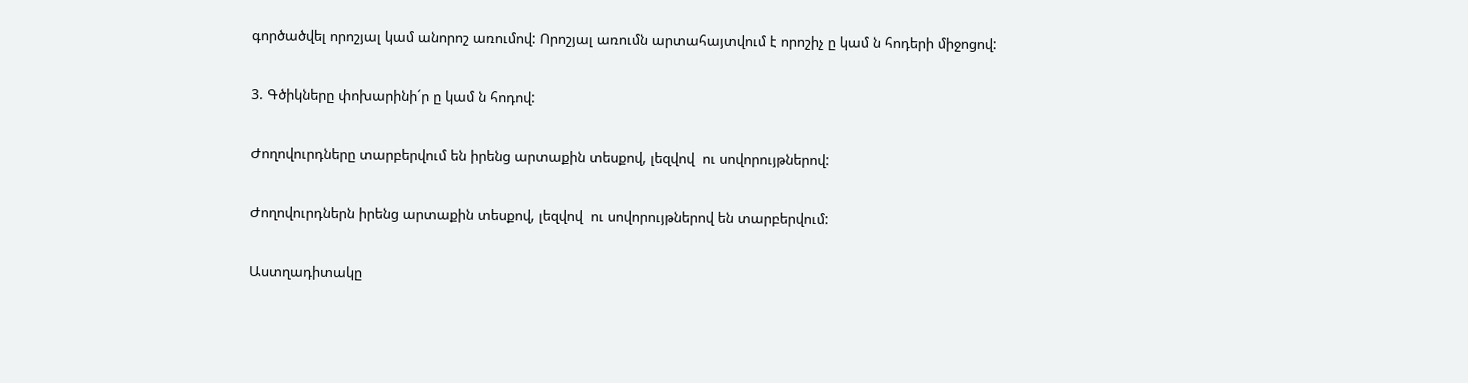գործածվել որոշյալ կամ անորոշ առումով: Որոշյալ առումն արտահայտվում է որոշիչ ը կամ ն հոդերի միջոցով:

3. Գծիկները փոխարինի´ր ը կամ ն հոդով:

Ժողովուրդները տարբերվում են իրենց արտաքին տեսքով, լեզվով  ու սովորույթներով:

Ժողովուրդներն իրենց արտաքին տեսքով, լեզվով  ու սովորույթներով են տարբերվում:

Աստղադիտակը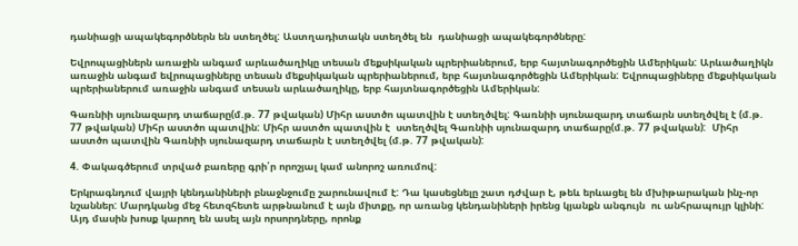դանիացի ապակեգործներն են ստեղծել: Աստղադիտակն ստեղծել են  դանիացի ապակեգործները:

Եվրոպացիներն առաջին անգամ արևածաղիկը տեսան մեքսիկական պրերիաներում, երբ հայտնագործեցին Ամերիկան: Արևածաղիկն առաջին անգամ եվրոպացիները տեսան մեքսիկական պրերիաներում, երբ հայտնագործեցին Ամերիկան: Եվրոպացիները մեքսիկական պրերիաներում առաջին անգամ տեսան արևածաղիկը, երբ հայտնագործեցին Ամերիկան:

Գառնիի սյունազարդ տաճարը(մ.թ. 77 թվական) Միհր աստծո պատվին է ստեղծվել: Գառնիի սյունազարդ տաճարն ստեղծվել է (մ.թ. 77 թվական) Միհր աստծո պատվին: Միհր աստծո պատվին է  ստեղծվել Գառնիի սյունազարդ տաճարը(մ.թ. 77 թվական):  Միհր աստծո պատվին Գառնիի սյունազարդ տաճարն է ստեղծվել (մ.թ. 77 թվական):

4. Փակագծերում տրված բառերը գրի՛ր որոշյալ կամ անորոշ առումով:

Երկրագնդում վայրի կենդանիների բնաջնջումը շարունավում է: Դա կասեցնելը շատ դժվար է, թեև երևացել են մխիթարական ինչ-որ նշաններ: Մարդկանց մեջ հետզհետե արթնանում է այն միտքը, որ առանց կենդանիների իրենց կյանքն անգույն  ու անհրապույր կլինի: Այդ մասին խոսք կարող են ասել այն որսորդները, որոնք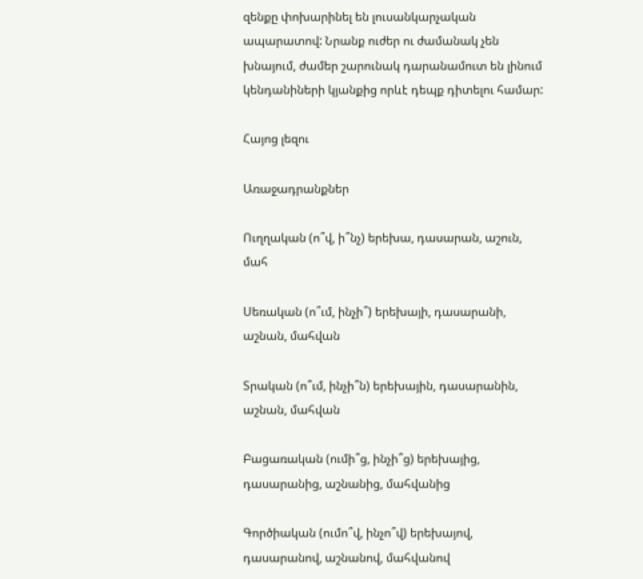զենքը փոխարինել են լուսանկարչական ապարատով: Նրանք ուժեր ու ժամանակ չեն խնայում, ժամեր շարունակ դարանամուտ են լինում կենդանիների կյանքից որևէ դեպք դիտելու համար:

Հայոց լեզու

Առաջադրանքներ

Ուղղական (ո՞վ, ի՞նչ) երեխա, դասարան, աշուն, մահ

Սեռական (ո՞ւմ, ինչի՞) երեխայի, դասարանի, աշնան, մահվան

Տրական (ո՞ւմ, ինչի՞ն) երեխային, դասարանին, աշնան, մահվան

Բացառական (ումի՞ց, ինչի՞ց) երեխայից, դասարանից, աշնանից, մահվանից

Գործիական (ումո՞վ, ինչո՞վ) երեխայով, դասարանով, աշնանով, մահվանով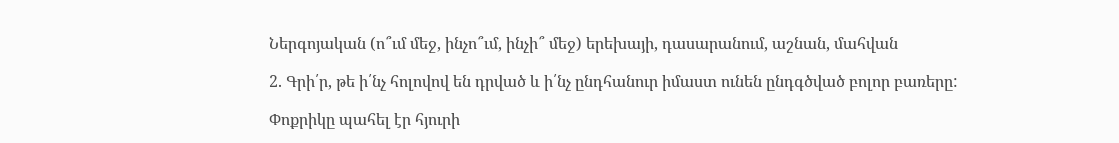Ներգոյական (ո՞ւմ մեջ, ինչո՞ւմ, ինչի՞ մեջ) երեխայի, դասարանում, աշնան, մահվան

2. Գրի՛ր, թե ի՛նչ հոլովով են դրված և ի՛նչ ընդհանուր իմաստ ունեն ընդգծված բոլոր բառերը:

Փոքրիկը պահել էր հյուրի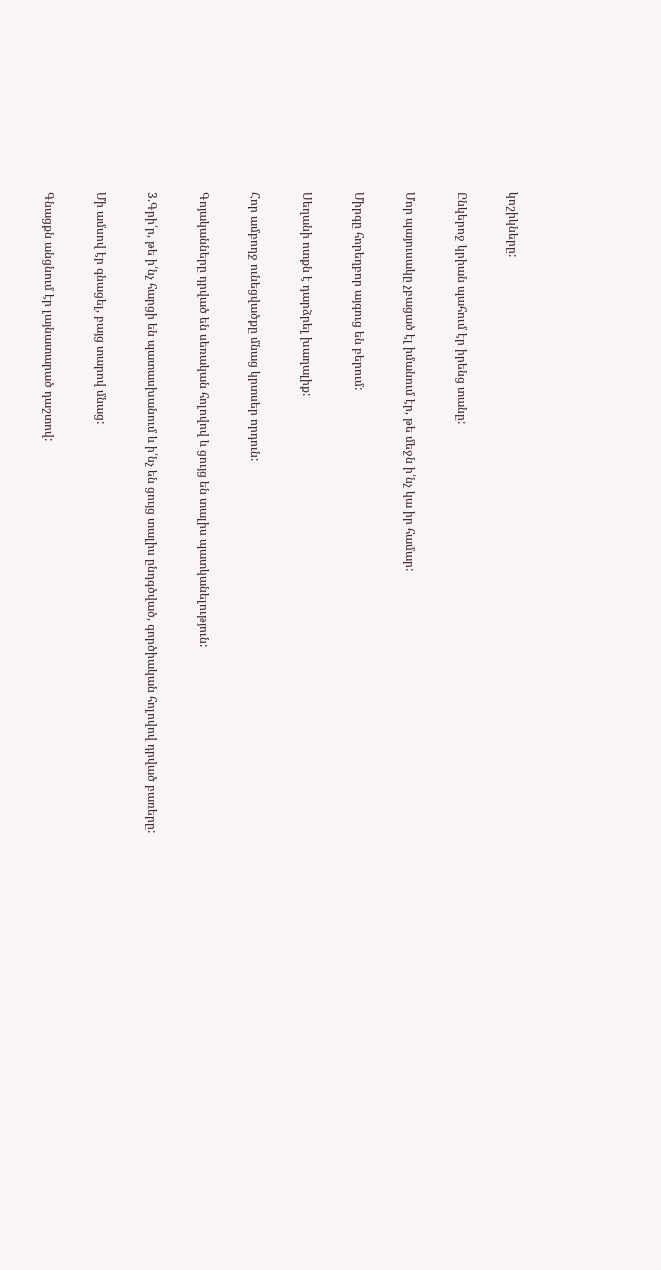կոշիկները:

Ընկերոջ կրիան պահում էր իրենց տանը:

Մոր պայուսակը չբացած էլ իմանում էր, թե մեջն ի՛նչ կա իր համար:

Միրգը հորեղբոր այգուց են բերում:

Սեղանի ոտքն է դարձրել խաղալիք:

Հոր ամբողջ ունեցվածքը մնաց կրտսեր որդուն:

Գոյականները դրված են սեռական հոլովով և ցույց են տալիս պատկանելություն:

3.Գրի՛ր, թե ի՛նչ հարցի են պատասխանում և ի՛նչ են ցույց տալիս ընդգծված, գործիական հոլովով դրված բառերը:

Մի ամսով էր գնացել, բայց տարով մնաց:

Գնացքն անցնում էր լայնատարած դաշտով: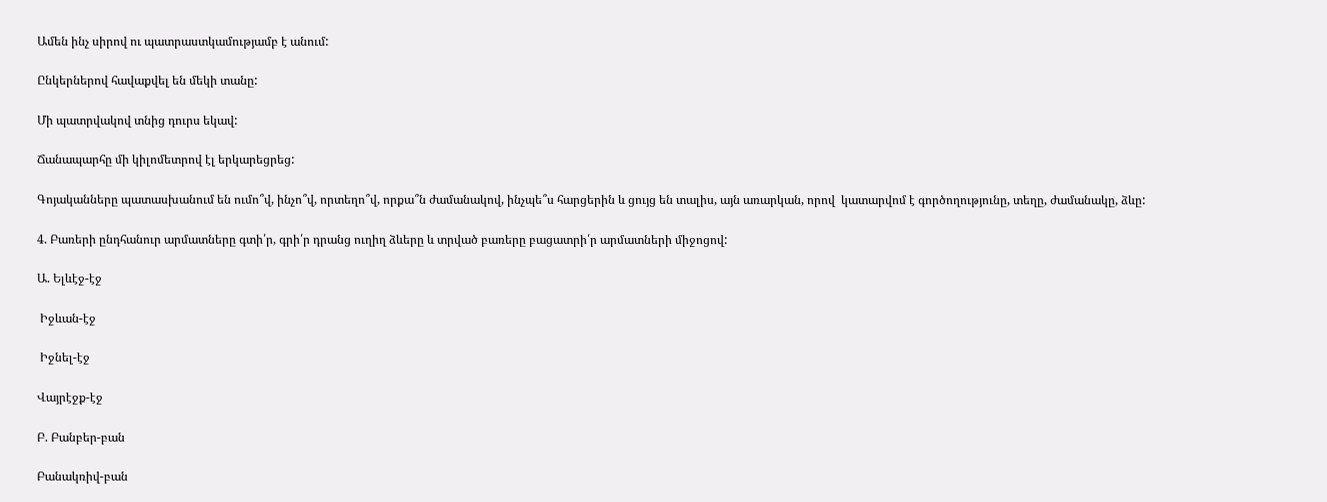Ամեն ինչ սիրով ու պատրաստկամությամբ է անում:

Ընկերներով հավաքվել են մեկի տանը:

Մի պատրվակով տնից դուրս եկավ:

Ճանապարհը մի կիլոմետրով էլ երկարեցրեց:

Գոյականները պատասխանում են ումո՞վ, ինչո՞վ, որտեղո՞վ, որքա՞ն ժամանակով, ինչպե՞ս հարցերին և ցույց են տալիս, այն առարկան, որով  կատարվոմ է գործողությունը, տեղը, ժամանակը, ձևը:

4. Բառերի ընդհանուր արմատները գտի՛ր, գրի՛ր դրանց ուղիղ ձևերը և տրված բառերը բացատրի՛ր արմատների միջոցով:

Ա. Ելևէջ-էջ

 Իջևան-էջ

 Իջնել-էջ

Վայրէջք-էջ

Բ. Բանբեր-բան

Բանակռիվ-բան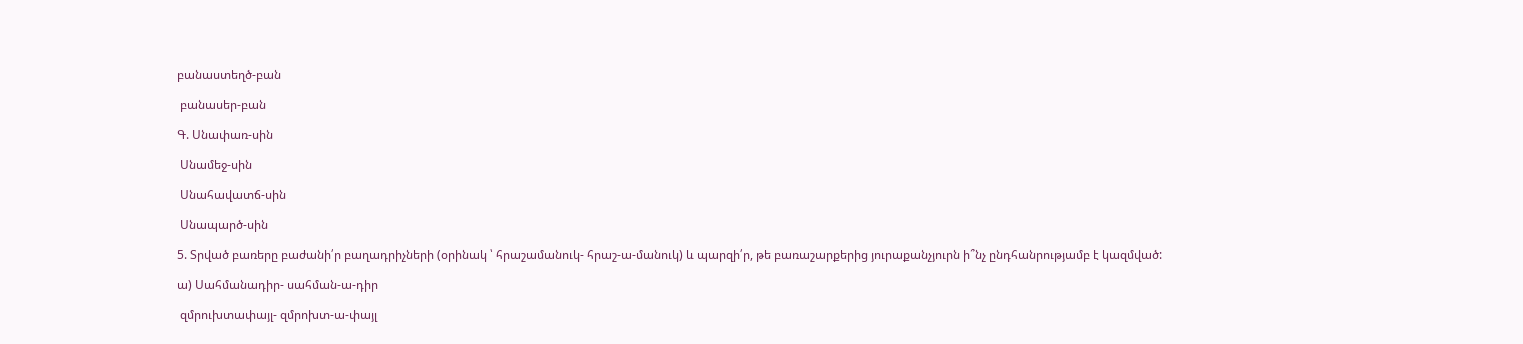բանաստեղծ-բան

 բանասեր-բան

Գ. Սնափառ-սին

 Սնամեջ-սին

 Սնահավատճ-սին

 Սնապարծ-սին

5. Տրված բառերը բաժանի՛ր բաղադրիչների (օրինակ ՝ հրաշամանուկ- հրաշ-ա-մանուկ) և պարզի՛ր, թե բառաշարքերից յուրաքանչյուրն ի՞նչ ընդհանրությամբ է կազմված:

ա) Սահմանադիր- սահման-ա-դիր

 զմրուխտափայլ- զմրոխտ-ա-փայլ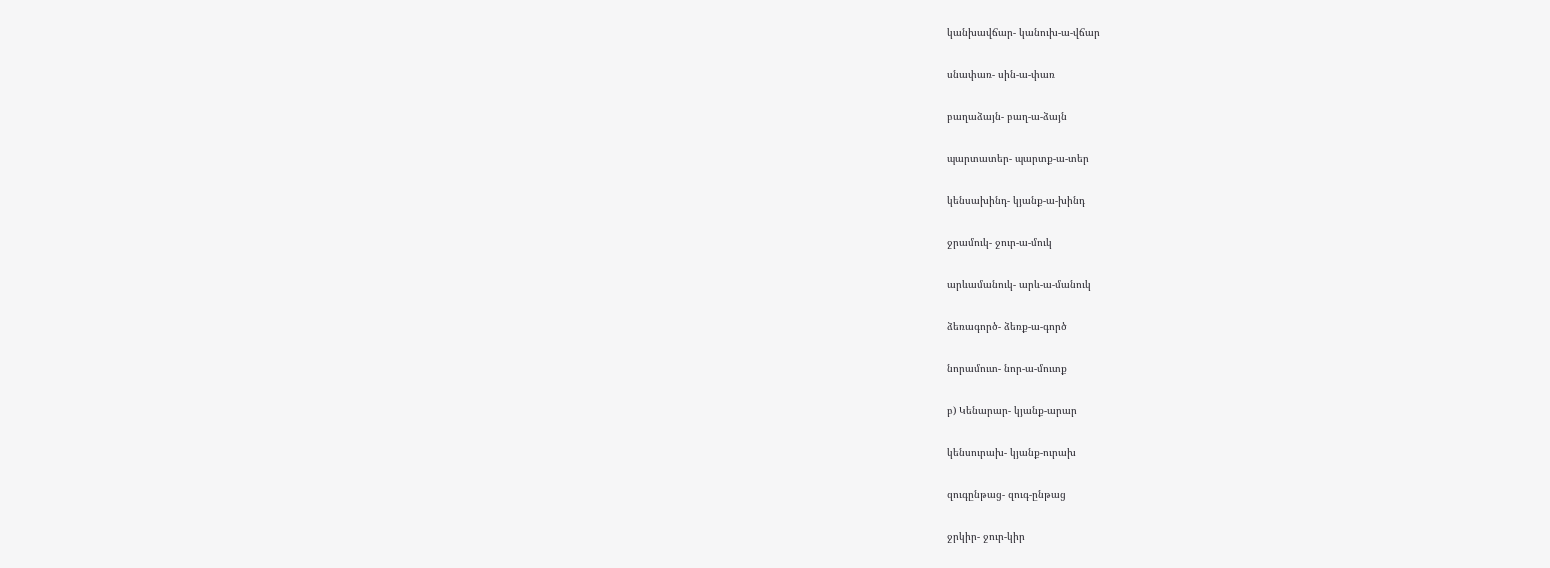կանխավճար- կանուխ-ա-վճար

սնափառ- սին-ա-փառ

բաղաձայն- բաղ-ա-ձայն

պարտատեր- պարտք-ա-տեր

կենսախինդ- կյանք-ա-խինդ

ջրամուկ- ջուր-ա-մուկ

արևամանուկ- արև-ա-մանուկ

ձեռագործ- ձեռք-ա-գործ

նորամուտ- նոր-ա-մուտք

բ) Կենարար- կյանք-արար

կենսուրախ- կյանք-ուրախ

զուգընթաց- զուգ-ընթաց

ջրկիր- ջուր-կիր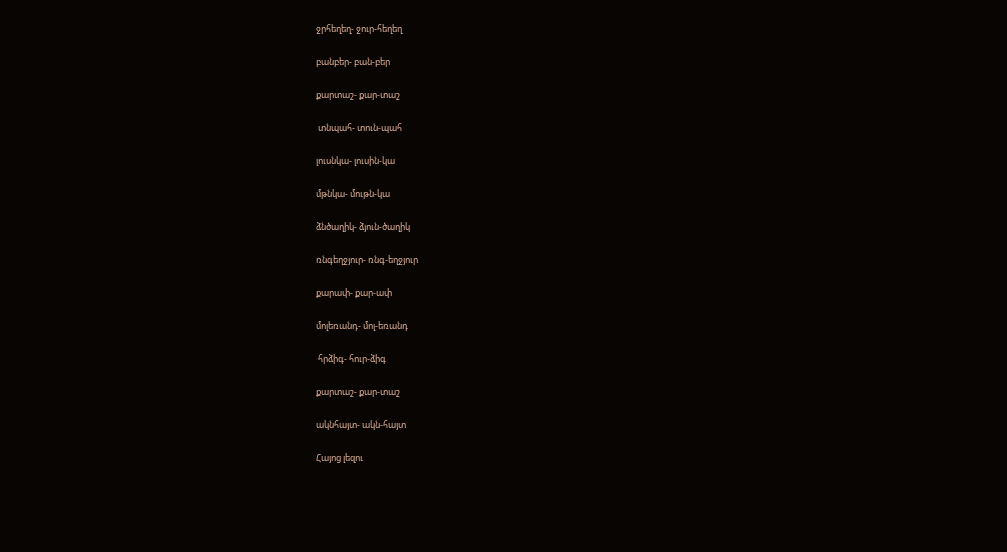ջրհեղեղ- ջուր-հեղեղ

բանբեր- բան-բեր

քարտաշ- քար-տաշ

 տնպահ- տուն-պահ

լուսնկա- լուսին-կա

մթնկա- մութն-կա

ձնծաղիկ- ձյուն-ծաղիկ

ռնգեղջյուր- ռնգ-եղջյուր

քարափ- քար-ափ

մոլեռանդ- մոլ-եռանդ

 հրձիգ- հուր-ձիգ

քարտաշ- քար-տաշ

ակնհայտ- ակն-հայտ

Հայոց լեզու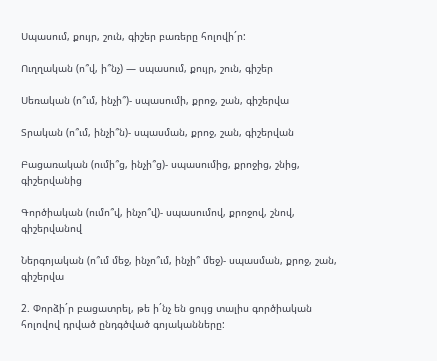Սպասում, քույր, շուն, գիշեր բառերը հոլովի´ր:

Ուղղական (ո՞վ, ի՞նչ) — սպասում, քույր, շուն, գիշեր

Սեռական (ո՞ւմ, ինչի՞)- սպասումի, քրոջ, շան, գիշերվա

Տրական (ո՞ւմ, ինչի՞ն)- սպասման, քրոջ, շան, գիշերվան

Բացառական (ումի՞ց, ինչի՞ց)- սպասումից, քրոջից, շնից, գիշերվանից

Գործիական (ումո՞վ, ինչո՞վ)- սպասումով, քրոջով, շնով, գիշերվանով

Ներգոյական (ո՞ւմ մեջ, ինչո՞ւմ, ինչի՞ մեջ)- սպասման, քրոջ, շան, գիշերվա

2. Փորձի´ր բացատրել, թե ի´նչ են ցույց տալիս գործիական հոլովով դրված ընդգծված գոյականները: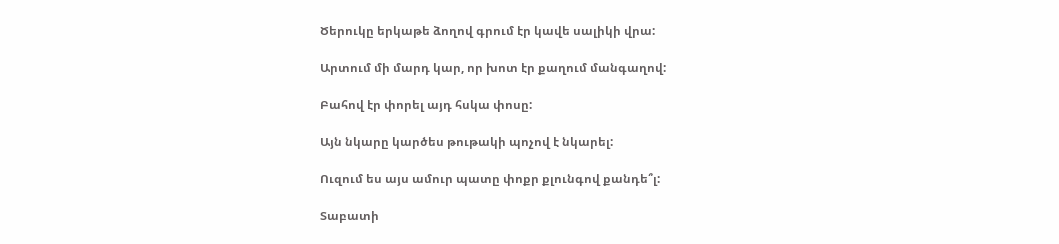Ծերուկը երկաթե ձողով գրում էր կավե սալիկի վրա:

Արտում մի մարդ կար, որ խոտ էր քաղում մանգաղով:

Բահով էր փորել այդ հսկա փոսը:

Այն նկարը կարծես թութակի պոչով է նկարել:

Ուզում ես այս ամուր պատը փոքր քլունգով քանդե՞լ:

Տաբատի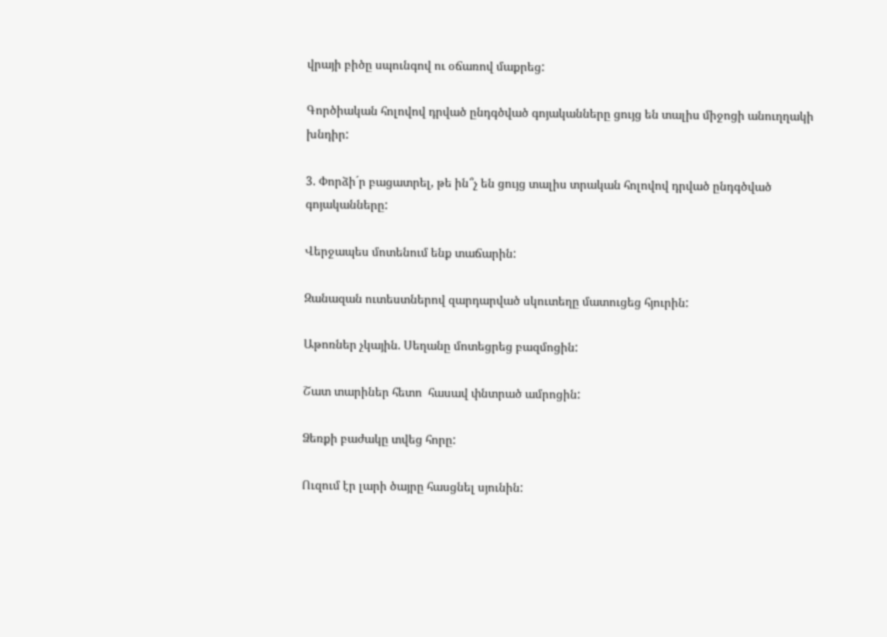վրայի բիծը սպունգով ու օճառով մաքրեց:

Գործիական հոլովով դրված ընդգծված գոյականները ցույց են տալիս միջոցի անուղղակի խնդիր:

3. Փորձի´ր բացատրել, թե ին՞չ են ցույց տալիս տրական հոլովով դրված ընդգծված գոյականները:

Վերջապես մոտենում ենք տաճարին:

Զանազան ուտեստներով զարդարված սկուտեղը մատուցեց հյուրին:

Աթոռներ չկային. Սեղանը մոտեցրեց բազմոցին:

Շատ տարիներ հետո  հասավ փնտրած ամրոցին:

Ձեռքի բաժակը տվեց հորը:

Ուզում էր լարի ծայրը հասցնել սյունին: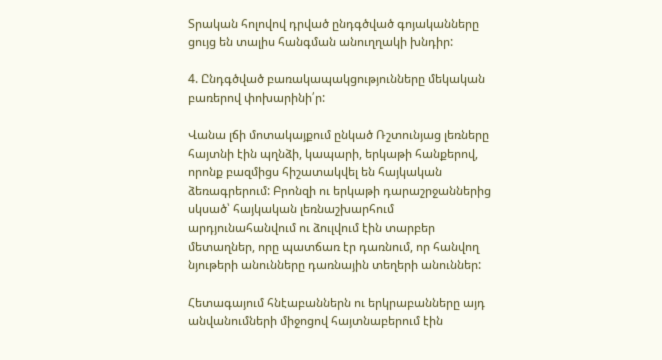Տրական հոլովով դրված ընդգծված գոյականները ցույց են տալիս հանգման անուղղակի խնդիր:

4. Ընդգծված բառակապակցությունները մեկական բառերով փոխարինի՛ր:

Վանա լճի մոտակայքում ընկած Ռշտունյաց լեռները հայտնի էին պղնձի, կապարի, երկաթի հանքերով, որոնք բազմիցս հիշատակվել են հայկական ձեռագրերում: Բրոնզի ու երկաթի դարաշրջաններից սկսած՝ հայկական լեռնաշխարհում արդյունահանվում ու ձուլվում էին տարբեր մետաղներ, որը պատճառ էր դառնում, որ հանվող նյութերի անունները դառնային տեղերի անուններ:

Հետագայում հնէաբաններն ու երկրաբանները այդ անվանումների միջոցով հայտնաբերում էին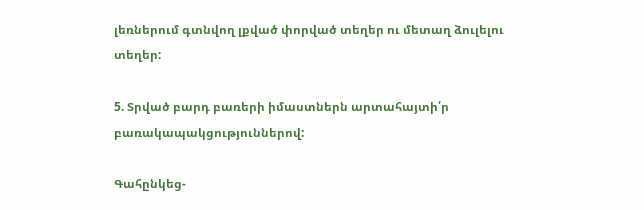լեռներում գտնվող լքված փորված տեղեր ու մետաղ ձուլելու տեղեր:

5. Տրված բարդ բառերի իմաստներն արտահայտի՛ր բառակապակցություններով:

Գահընկեց-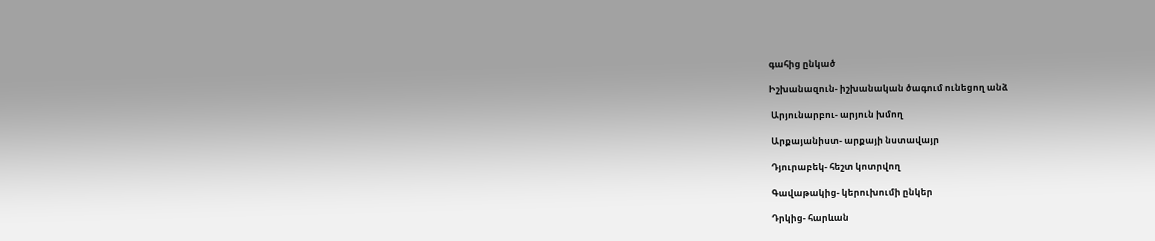գահից ընկած

Իշխանազուն- իշխանական ծագում ունեցող անձ

 Արյունարբու- արյուն խմող

 Արքայանիստ- արքայի նստավայր

 Դյուրաբեկ- հեշտ կոտրվող

 Գավաթակից- կերուխումի ընկեր

 Դրկից- հարևան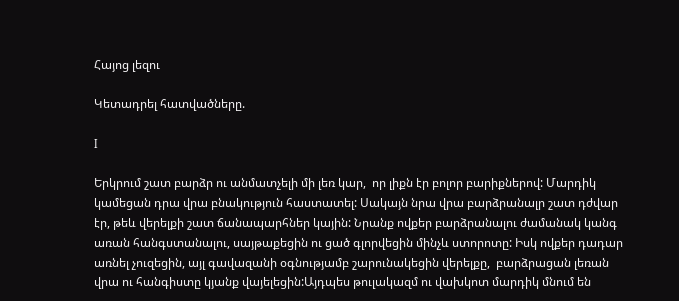Հայոց լեզու

Կետադրել հատվածները.

I

Երկրում շատ բարձր ու անմատչելի մի լեռ կար,  որ լիքն էր բոլոր բարիքներով: Մարդիկ  կամեցան դրա վրա բնակություն հաստատել: Սակայն նրա վրա բարձրանալր շատ դժվար էր, թեև վերելքի շատ ճանապարհներ կային: Նրանք ովքեր բարձրանալու ժամանակ կանգ առան հանգստանալու, սայթաքեցին ու ցած գլորվեցին մինչև ստորոտը: Իսկ ովքեր դադար առնել չուզեցին, այլ գավազանի օգնությամբ շարունակեցին վերելքը,  բարձրացան լեռան  վրա ու հանգիստը կյանք վայելեցին:Այդպես թուլակազմ ու վախկոտ մարդիկ մնում են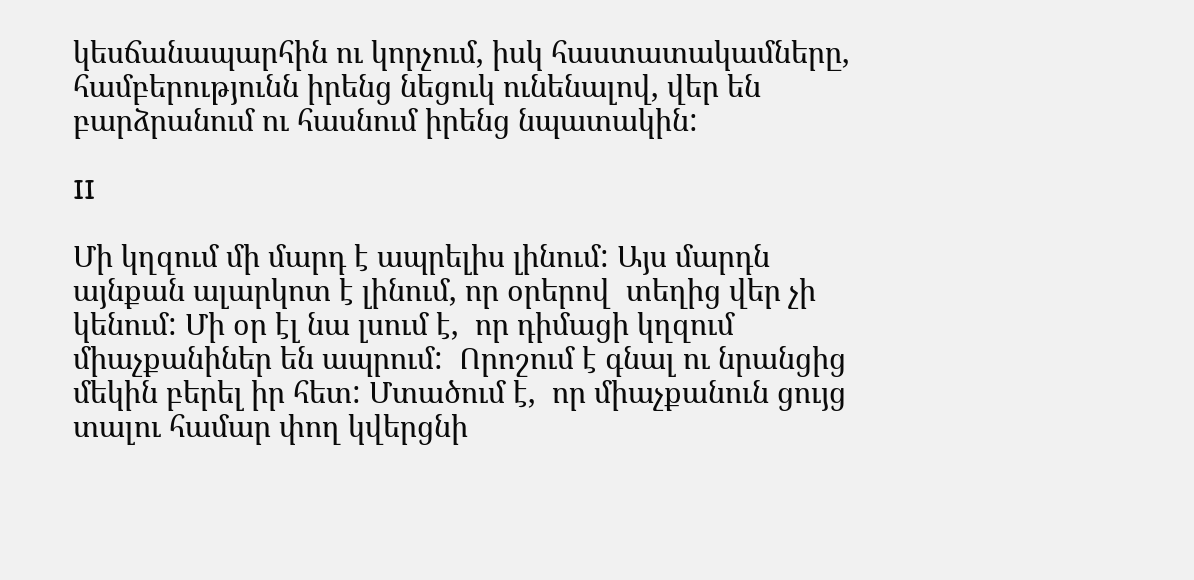կեսճանապարհին ու կորչում, իսկ հաստատակամները, համբերությունն իրենց նեցուկ ունենալով, վեր են բարձրանում ու հասնում իրենց նպատակին:

II

Մի կղզում մի մարդ է ապրելիս լինում: Այս մարդն այնքան ալարկոտ է լինում, որ օրերով  տեղից վեր չի կենում: Մի օր էլ նա լսում է,  որ դիմացի կղզում միաչքանիներ են ապրում:  Որոշում է գնալ ու նրանցից մեկին բերել իր հետ: Մտածում է,  որ միաչքանուն ցույց տալու համար փող կվերցնի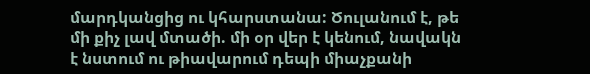մարդկանցից ու կհարստանա: Ծուլանում է, թե մի քիչ լավ մտածի. մի օր վեր է կենում, նավակն է նստում ու թիավարում դեպի միաչքանի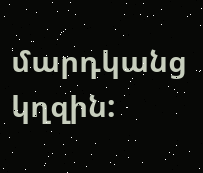մարդկանց կղզին: